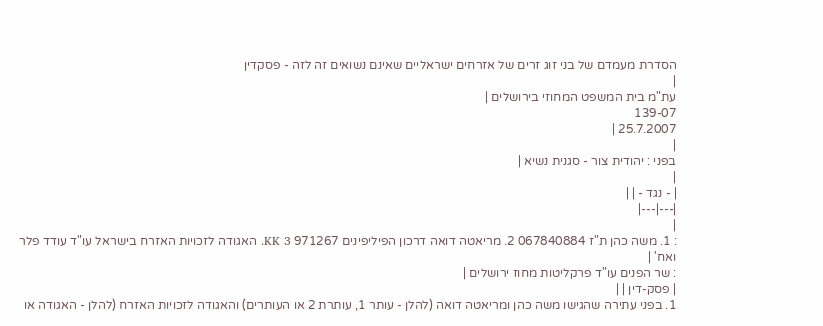הסדרת מעמדם של בני זוג זרים של אזרחים ישראליים שאינם נשואים זה לזה - פסקדין
|
עת"מ בית המשפט המחוזי בירושלים |
139-07
25.7.2007 |
|
בפני : יהודית צור - סגנית נשיא |
|
| - נגד - | |
|---|---|
|
: 1. משה כהן ת"ז 067840884 2. מריאטה דואה דרכון הפיליפינים 971267 KK 3. האגודה לזכויות האזרח בישראל עו"ד עודד פלר ואח' |
: שר הפנים עו"ד פרקליטות מחוז ירושלים |
| פסק-דין | |
1. בפני עתירה שהגישו משה כהן ומריאטה דואה (להלן - עותר 1, עותרת 2 או העותרים) והאגודה לזכויות האזרח (להלן - האגודה או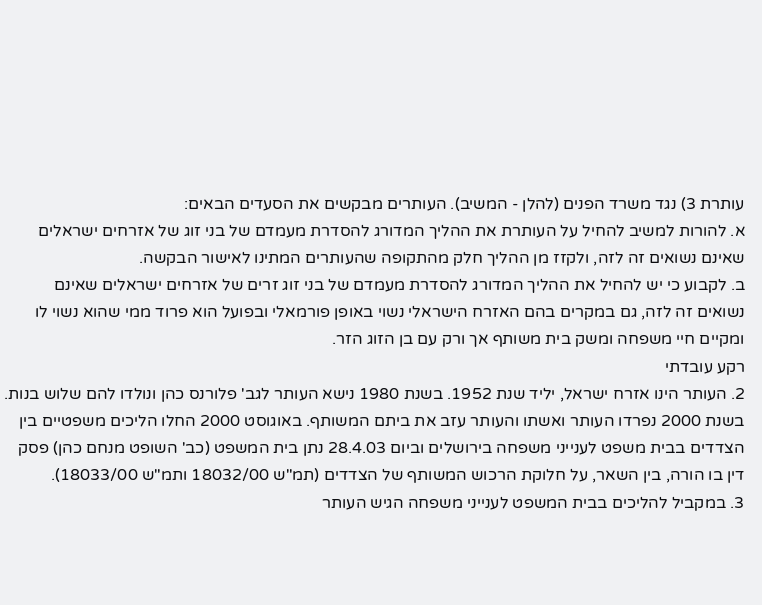עותרת 3) נגד משרד הפנים (להלן - המשיב). העותרים מבקשים את הסעדים הבאים:
א. להורות למשיב להחיל על העותרת את ההליך המדורג להסדרת מעמדם של בני זוג של אזרחים ישראלים שאינם נשואים זה לזה, ולקזז מן ההליך חלק מהתקופה שהעותרים המתינו לאישור הבקשה.
ב. לקבוע כי יש להחיל את ההליך המדורג להסדרת מעמדם של בני זוג זרים של אזרחים ישראלים שאינם נשואים זה לזה, גם במקרים בהם האזרח הישראלי נשוי באופן פורמאלי ובפועל הוא פרוד ממי שהוא נשוי לו ומקיים חיי משפחה ומשק בית משותף אך ורק עם בן הזוג הזר.
רקע עובדתי
2. העותר הינו אזרח ישראל, יליד שנת 1952. בשנת 1980 נישא העותר לגב' פלורנס כהן ונולדו להם שלוש בנות. בשנת 2000 נפרדו העותר ואשתו והעותר עזב את ביתם המשותף. באוגוסט 2000 החלו הליכים משפטיים בין הצדדים בבית משפט לענייני משפחה בירושלים וביום 28.4.03 נתן בית המשפט (כב' השופט מנחם כהן) פסק דין בו הורה, בין השאר, על חלוקת הרכוש המשותף של הצדדים (תמ"ש 18032/00 ותמ"ש 18033/00).
3. במקביל להליכים בבית המשפט לענייני משפחה הגיש העותר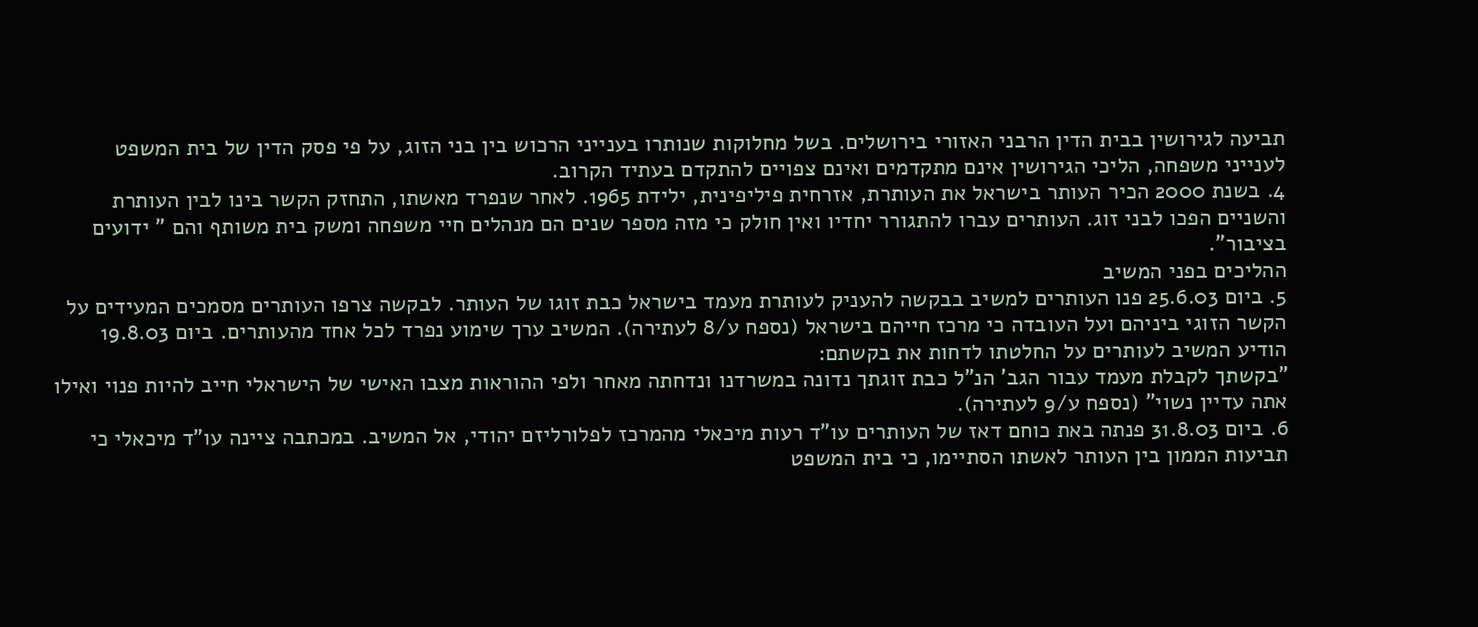תביעה לגירושין בבית הדין הרבני האזורי בירושלים. בשל מחלוקות שנותרו בענייני הרכוש בין בני הזוג, על פי פסק הדין של בית המשפט לענייני משפחה, הליכי הגירושין אינם מתקדמים ואינם צפויים להתקדם בעתיד הקרוב.
4. בשנת 2000 הכיר העותר בישראל את העותרת, אזרחית פיליפינית, ילידת 1965. לאחר שנפרד מאשתו, התחזק הקשר בינו לבין העותרת והשניים הפכו לבני זוג. העותרים עברו להתגורר יחדיו ואין חולק כי מזה מספר שנים הם מנהלים חיי משפחה ומשק בית משותף והם " ידועים בציבור".
ההליכים בפני המשיב
5. ביום 25.6.03 פנו העותרים למשיב בבקשה להעניק לעותרת מעמד בישראל כבת זוגו של העותר. לבקשה צרפו העותרים מסמכים המעידים על הקשר הזוגי ביניהם ועל העובדה כי מרכז חייהם בישראל (נספח ע/8 לעתירה). המשיב ערך שימוע נפרד לכל אחד מהעותרים. ביום 19.8.03 הודיע המשיב לעותרים על החלטתו לדחות את בקשתם:
"בקשתך לקבלת מעמד עבור הגב' הנ"ל כבת זוגתך נדונה במשרדנו ונדחתה מאחר ולפי ההוראות מצבו האישי של הישראלי חייב להיות פנוי ואילו אתה עדיין נשוי" (נספח ע/9 לעתירה).
6. ביום 31.8.03 פנתה באת כוחם דאז של העותרים עו"ד רעות מיכאלי מהמרכז לפלורליזם יהודי, אל המשיב. במכתבה ציינה עו"ד מיכאלי כי תביעות הממון בין העותר לאשתו הסתיימו, כי בית המשפט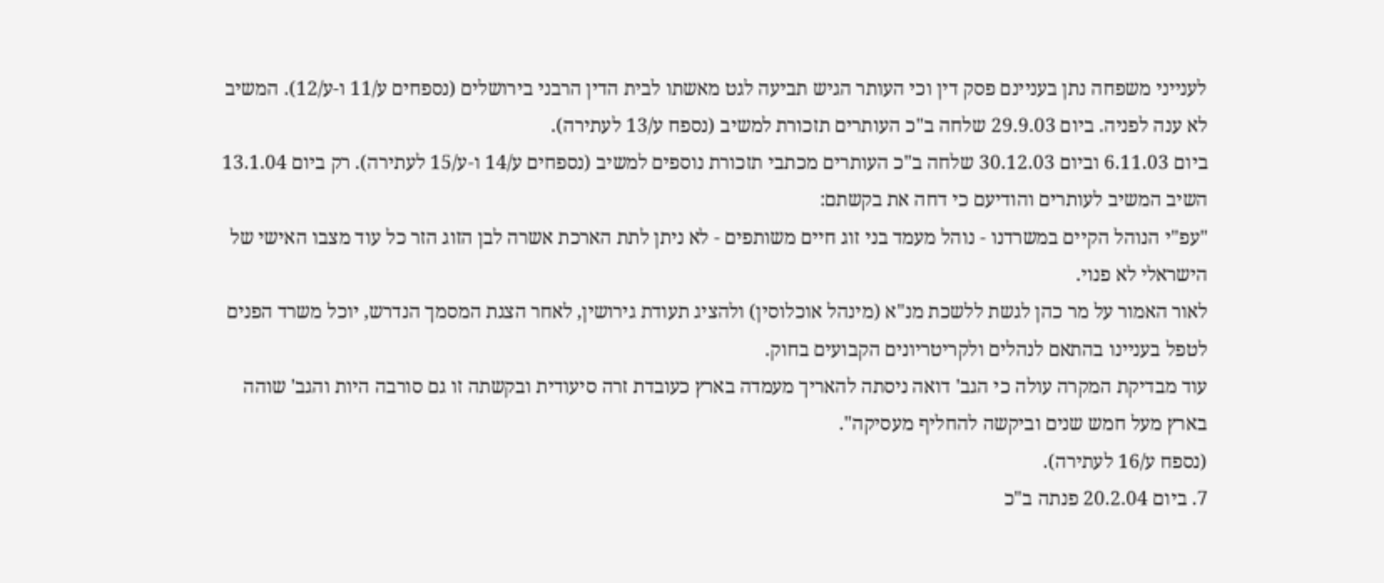לענייני משפחה נתן בעניינם פסק דין וכי העותר הגיש תביעה לגט מאשתו לבית הדין הרבני בירושלים (נספחים ע/11 ו-ע/12). המשיב לא ענה לפניה. ביום 29.9.03 שלחה ב"כ העותרים תזכורת למשיב (נספח ע/13 לעתירה).
ביום 6.11.03 וביום 30.12.03 שלחה ב"כ העותרים מכתבי תזכורת נוספים למשיב (נספחים ע/14 ו-ע/15 לעתירה). רק ביום 13.1.04 השיב המשיב לעותרים והודיעם כי דחה את בקשתם:
"עפ"י הנוהל הקיים במשרדנו - נוהל מעמד בני זוג חיים משותפים - לא ניתן לתת הארכת אשרה לבן הזוג הזר כל עוד מצבו האישי של הישראלי לא פנוי.
לאור האמור על מר כהן לגשת ללשכת מנ"א (מינהל אוכלוסין) ולהציג תעודת גירושין, לאחר הצגת המסמך הנדרש, יוכל משרד הפנים לטפל בעניינו בהתאם לנהלים ולקריטריונים הקבועים בחוק.
עוד מבדיקת המקרה עולה כי הגב' דואה ניסתה להאריך מעמדה בארץ כעובדת זרה סיעודית ובקשתה זו גם סורבה היות והגב' שוהה בארץ מעל חמש שנים וביקשה להחליף מעסיקה".
(נספח ע/16 לעתירה).
7. ביום 20.2.04 פנתה ב"כ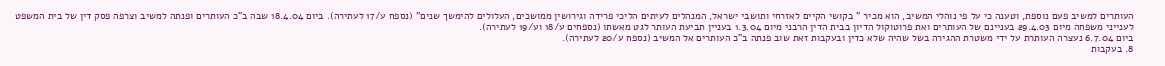העותרים למשיב פעם נוספת, וטענה כי על פי נוהלי המשיב, הוא מכיר " בקושי הקיים לאזרחי ותושבי ישראל, המנהלים לעיתים הליכי פרידה וגירושין ממושכים, העלולים להימשך שנים" (נספח ע/17 לעתירה). ביום 18.4.04 שבה ב"כ העותרים ופנתה למשיב וצרפה פסק דין של בית המשפט לענייני משפחה מיום 29.4.03 בעניינם של העותרים ואת פרוטוקול הדיון בבית הדין הרבני מיום 1.3.04 בעניין תביעת העותר לגט מאשתו (נספחים ע/18 וע/19 לעתירה).
ביום 6.7.04 נעצרה העותרת על ידי משטרת ההגירה בשל שהיה שלא כדין ובעקבות זאת שוב פנתה ב"כ העותרים אל המשיב (נספח ע/20 לעתירה).
8. בעקבות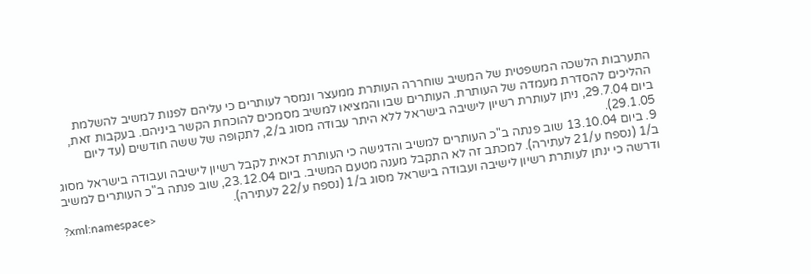התערבות הלשכה המשפטית של המשיב שוחררה העותרת ממעצר ונמסר לעותרים כי עליהם לפנות למשיב להשלמת ההליכים להסדרת מעמדה של העותרת. העותרים שבו והמציאו למשיב מסמכים להוכחת הקשר ביניהם. בעקבות זאת, ביום 29.7.04, ניתן לעותרת רשיון לישיבה בישראל ללא היתר עבודה מסוג ב/2, לתקופה של ששה חודשים (עד ליום 29.1.05).
9. ביום 13.10.04 שוב פנתה ב"כ העותרים למשיב והדגישה כי העותרת זכאית לקבל רשיון לישיבה ועבודה בישראל מסוג ב/1 (נספח ע/21 לעתירה). למכתב זה לא התקבל מענה מטעם המשיב. ביום 23.12.04, שוב פנתה ב"כ העותרים למשיב ודרשה כי ינתן לעותרת רשיון לישיבה ועבודה בישראל מסוג ב/1 (נספח ע/22 לעתירה).
?xml:namespace>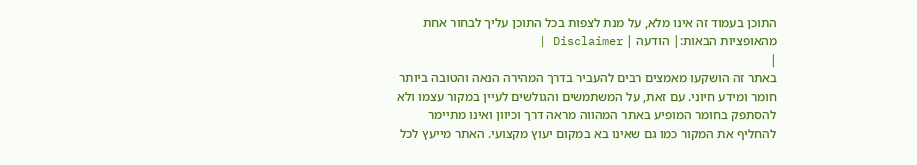התוכן בעמוד זה אינו מלא, על מנת לצפות בכל התוכן עליך לבחור אחת מהאופציות הבאות:| הודעה | Disclaimer |
|
באתר זה הושקעו מאמצים רבים להעביר בדרך המהירה הנאה והטובה ביותר חומר ומידע חיוני. עם זאת, על המשתמשים והגולשים לעיין במקור עצמו ולא להסתפק בחומר המופיע באתר המהווה מראה דרך וכיוון ואינו מתיימר להחליף את המקור כמו גם שאינו בא במקום יעוץ מקצועי. האתר מייעץ לכל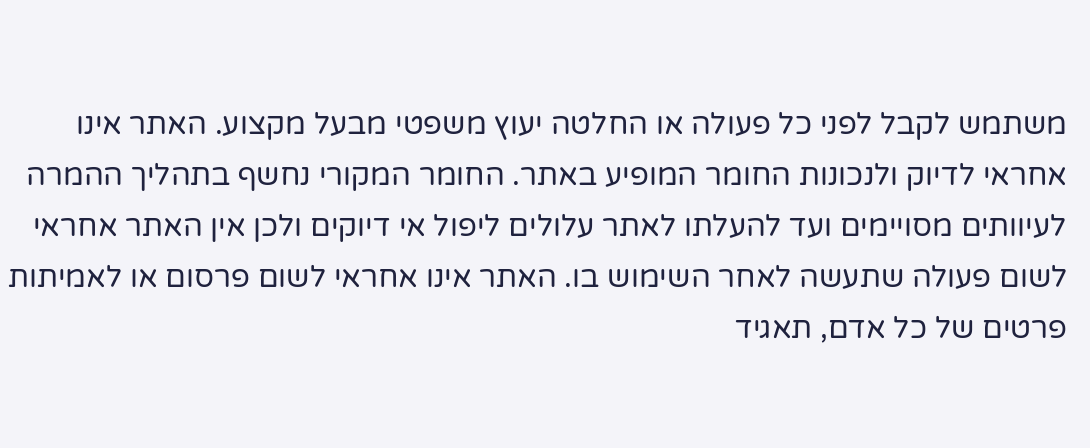משתמש לקבל לפני כל פעולה או החלטה יעוץ משפטי מבעל מקצוע. האתר אינו אחראי לדיוק ולנכונות החומר המופיע באתר. החומר המקורי נחשף בתהליך ההמרה לעיוותים מסויימים ועד להעלתו לאתר עלולים ליפול אי דיוקים ולכן אין האתר אחראי לשום פעולה שתעשה לאחר השימוש בו. האתר אינו אחראי לשום פרסום או לאמיתות פרטים של כל אדם, תאגיד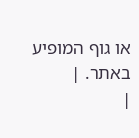או גוף המופיע באתר. |
|